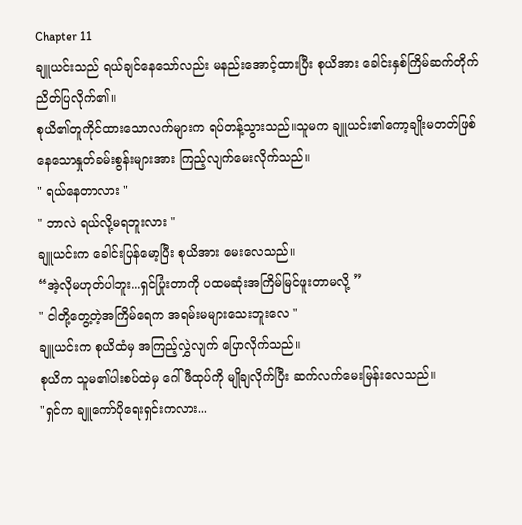Chapter 11
ချူယင်းသည် ရယ်ချင်နေသော်လည်း မနည်းအောင့်ထားပြီး စုယိအား ခေါင်းနှစ်ကြိမ်ဆက်တိုက်ညိတ်ပြလိုက်၏။
စုယိ၏တူကိုင်ထားသောလက်များက ရပ်တန့်သွားသည်။သူမက ချူယင်း၏ကော့ချိုးမတတ်ဖြစ်နေသောနှုတ်ခမ်းစွန်းများအား ကြည့်လျက်မေးလိုက်သည်။
" ရယ်နေတာလား "
" ဘာလဲ ရယ်လို့မရဘူးလား "
ချူယင်းက ခေါင်းပြန်မော့ပြီး စုယိအား မေးလေသည်။
“အဲ့လိုမဟုတ်ပါဘူး...ရှင်ပြုံးတာကို ပထမဆုံးအကြိမ်မြင်ဖူးတာမလို့ ”
" ငါတို့တွေ့တဲ့အကြိမ်ရေက အရမ်းမများသေးဘူးလေ "
ချူယင်းက စုယိထံမှ အကြည့်လွှဲလျက် ပြောလိုက်သည်။
စုယိက သူမ၏ပါးစပ်ထဲမှ ဂေါ်ဖီထုပ်ကို မျိုချလိုက်ပြီး ဆက်လက်မေးမြန်းလေသည်။
"ရှင်က ချူကော်ပိုရေးရှင်းကလား...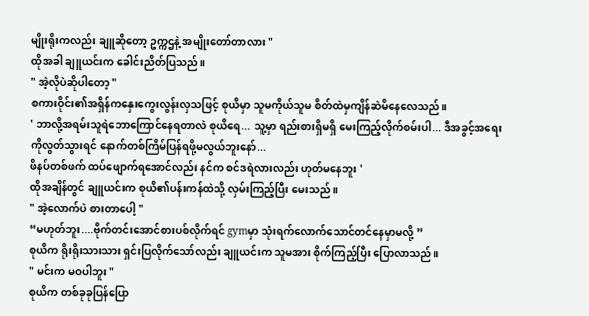မျိုးရိုးကလည်း ချူဆိုတော့ ဥက္ကဌနဲ့ အမျိုးတော်တာလား "
ထိုအခါ ချူယင်းက ခေါင်းညိတ်ပြသည်။
" အဲ့လိုပဲဆိုပါတော့ "
စကားဝိုင်း၏အရှိန်ကနှေးကွေးလွန်းလှသဖြင့် စုယိမှာ သူမကိုယ်သူမ စိတ်ထဲမှကျိန်ဆဲမိနေလေသည်။
' ဘာလို့အရမ်းသူရဲဘောကြောင်နေရတာလဲ စုယိရေ... သူ့မှာ ရည်းစားရှိမရှိ မေးကြည့်လိုက်စမ်းပါ... ဒီအခွင့်အရေးကိုလွတ်သွားရင် နောက်တစ်ကြိမ်ပြန်ရဖို့မလွယ်ဘူးနော်...
ဖိနပ်တစ်ဖက် ထပ်ဖျောက်ရအောင်လည်း နင်က စင်ဒရဲလားလည်း ဟုတ်မနေဘူး '
ထိုအချိန်တွင် ချူယင်းက စုယိ၏ပန်းကန်ထဲသို့ လှမ်းကြည့်ပြီး မေးသည်။
" အဲ့လောက်ပဲ စားတာပေါ့ "
“မဟုတ်ဘူး....ဗိုက်တင်းအောင်စားပစ်လိုက်ရင် gymမှာ သုံးရက်လောက်သောင်တင်နေမှာမလို့ ”
စုယိက ရိုးရိုးသားသား ရှင်းပြလိုက်သော်လည်း ချူယင်းက သူမအား စိုက်ကြည့်ပြီး ပြောလာသည်။
" မင်းက မဝပါဘူး "
စုယိက တစ်ခုခုပြန်ပြော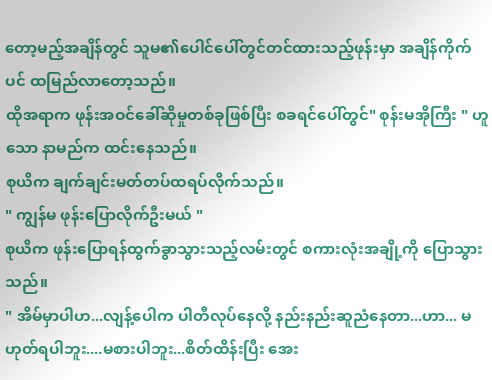တော့မည့်အချိန်တွင် သူမ၏ပေါင်ပေါ်တွင်တင်ထားသည့်ဖုန်းမှာ အချိန်ကိုက်ပင် ထမြည်လာတော့သည်။
ထိုအရာက ဖုန်းအဝင်ခေါ်ဆိုမှုတစ်ခုဖြစ်ပြီး စခရင်ပေါ်တွင်" စုန်းမအိုကြီး " ဟူသော နာမည်က ထင်းနေသည်။
စုယိက ချက်ချင်းမတ်တပ်ထရပ်လိုက်သည်။
" ကျွန်မ ဖုန်းပြောလိုက်ဦးမယ် "
စုယိက ဖုန်းပြောရန်ထွက်ခွာသွားသည့်လမ်းတွင် စကားလုံးအချို့ကို ပြောသွားသည်။
" အိမ်မှာပါဟ...လျန့်ပေါက ပါတီလုပ်နေလို့ နည်းနည်းဆူညံနေတာ...ဟာ... မဟုတ်ရပါဘူး....မစားပါဘူး...စိတ်ထိန်းပြီး အေး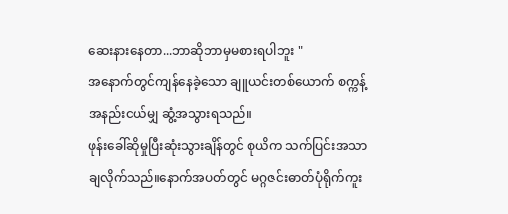ဆေးနားနေတာ...ဘာဆိုဘာမှမစားရပါဘူး "
အနောက်တွင်ကျန်နေခဲ့သော ချူယင်းတစ်ယောက် စက္ကန့်အနည်းငယ်မျှ ဆွံ့အသွားရသည်။
ဖုန်းခေါ်ဆိုမှုပြီးဆုံးသွားချိန်တွင် စုယိက သက်ပြင်းအသာချလိုက်သည်။နောက်အပတ်တွင် မဂ္ဂဇင်းဓာတ်ပုံရိုက်ကူး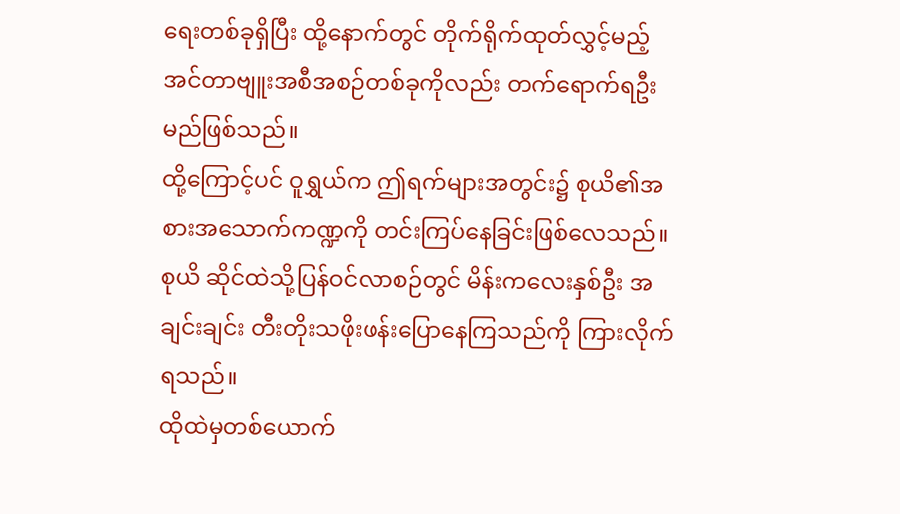ရေးတစ်ခုရှိပြီး ထို့နောက်တွင် တိုက်ရိုက်ထုတ်လွှင့်မည့် အင်တာဗျူးအစီအစဉ်တစ်ခုကိုလည်း တက်ရောက်ရဦးမည်ဖြစ်သည်။
ထို့ကြောင့်ပင် ဝူရွှယ်က ဤရက်များအတွင်း၌ စုယိ၏အစားအသောက်ကဏ္ဍကို တင်းကြပ်နေခြင်းဖြစ်လေသည်။
စုယိ ဆိုင်ထဲသို့ပြန်ဝင်လာစဉ်တွင် မိန်းကလေးနှစ်ဦး အချင်းချင်း တီးတိုးသဖိုးဖန်းပြောနေကြသည်ကို ကြားလိုက်ရသည်။
ထိုထဲမှတစ်ယောက်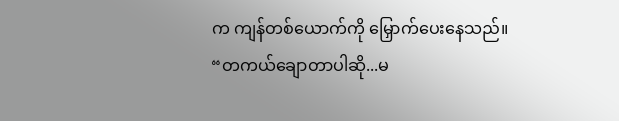က ကျန်တစ်ယောက်ကို မြှောက်ပေးနေသည်။
“တကယ်ချောတာပါဆို...မ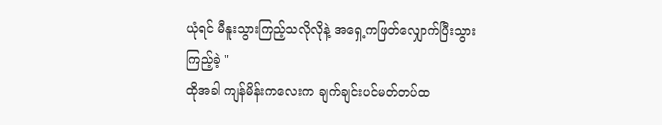ယုံရင် မီနူးသွားကြည့်သလိုလိုနဲ့ အရှေ့ကဖြတ်လျှောက်ပြီးသွားကြည့်ခဲ့ "
ထိုအခါ ကျန်မိန်းကလေးက ချက်ချင်းပင်မတ်တပ်ထ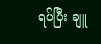ရပ်ပြီး ချူ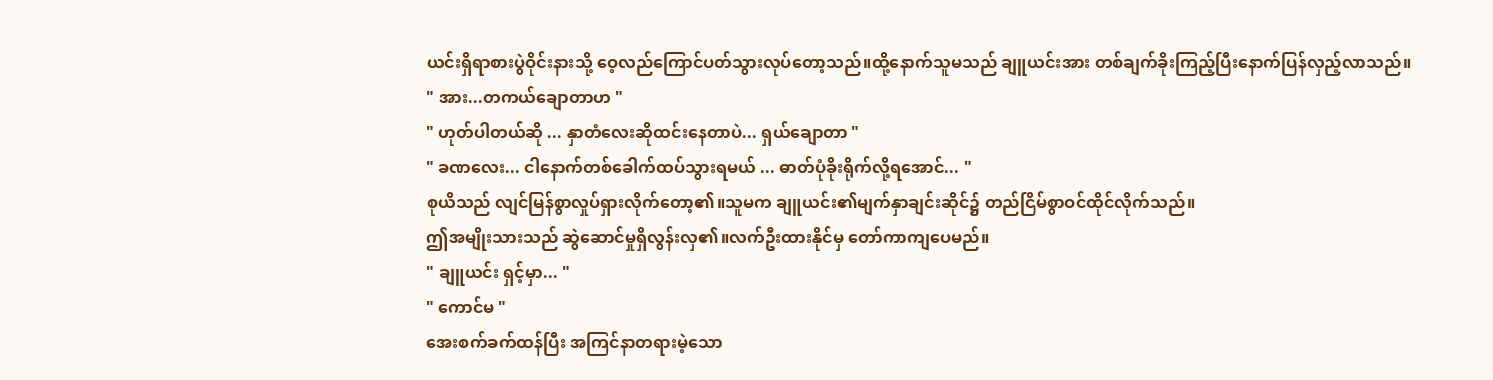ယင်းရှိရာစားပွဲဝိုင်းနားသို့ ဝေ့လည်ကြောင်ပတ်သွားလုပ်တော့သည်။ထို့နောက်သူမသည် ချူယင်းအား တစ်ချက်ခိုးကြည့်ပြီးနောက်ပြန်လှည့်လာသည်။
" အား...တကယ်ချောတာဟ "
" ဟုတ်ပါတယ်ဆို ... နှာတံလေးဆိုထင်းနေတာပဲ... ရှယ်ချောတာ "
" ခဏလေး... ငါနောက်တစ်ခေါက်ထပ်သွားရမယ် ... ဓာတ်ပုံခိုးရိုက်လို့ရအောင်... "
စုယိသည် လျင်မြန်စွာလှုပ်ရှားလိုက်တော့၏။သူမက ချူယင်း၏မျက်နှာချင်းဆိုင်၌ တည်ငြိမ်စွာဝင်ထိုင်လိုက်သည်။
ဤအမျိုးသားသည် ဆွဲဆောင်မှုရှိလွန်းလှ၏။လက်ဦးထားနိုင်မှ တော်ကာကျပေမည်။
" ချူယင်း ရှင့်မှာ... "
" ကောင်မ "
အေးစက်ခက်ထန်ပြီး အကြင်နာတရားမဲ့သော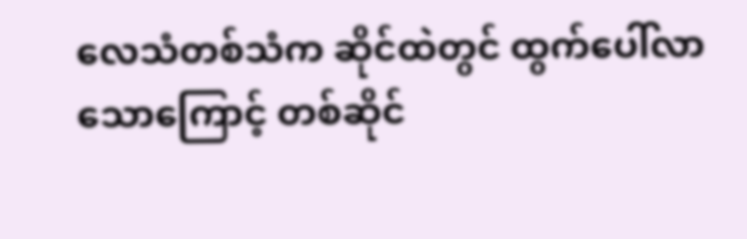လေသံတစ်သံက ဆိုင်ထဲတွင် ထွက်ပေါ်လာသောကြောင့် တစ်ဆိုင်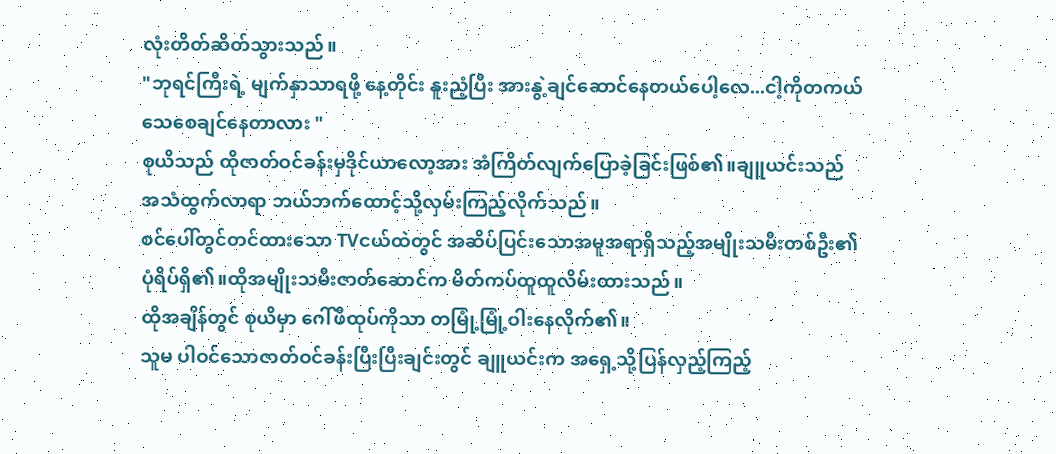လုံးတိတ်ဆိတ်သွားသည်။
"ဘုရင်ကြီးရဲ့ မျက်နှာသာရဖို့ နေ့တိုင်း နူးညံ့ပြီး အားနွဲ့ချင်ဆောင်နေတယ်ပေါ့လေ...ငါ့ကိုတကယ်သေစေချင်နေတာလား "
စုယိသည် ထိုဇာတ်ဝင်ခန်းမှဒိုင်ယာလော့အား အံကြိတ်လျက်ပြောခဲ့ခြင်းဖြစ်၏။ချူယင်းသည် အသံထွက်လာရာ ဘယ်ဘက်ထောင့်သို့လှမ်းကြည့်လိုက်သည်။
စင်ပေါ်တွင်တင်ထားသော TVငယ်ထဲတွင် အဆိပ်ပြင်းသောအမူအရာရှိသည့်အမျိုးသမီးတစ်ဦး၏ပုံရိပ်ရှိ၏။ထိုအမျိုးသမီးဇာတ်ဆောင်က မိတ်ကပ်ထူထူလိမ်းထားသည်။
ထိုအချိန်တွင် စုယိမှာ ဂေါ်ဖီထုပ်ကိုသာ တမြုံ့မြုံ့ဝါးနေလိုက်၏။
သူမ ပါဝင်သောဇာတ်ဝင်ခန်းပြီးပြီးချင်းတွင် ချူယင်းက အရှေ့သို့ပြန်လှည့်ကြည့်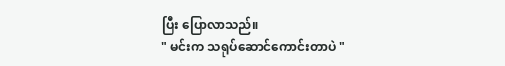ပြီး ပြောလာသည်။
" မင်းက သရုပ်ဆောင်ကောင်းတာပဲ "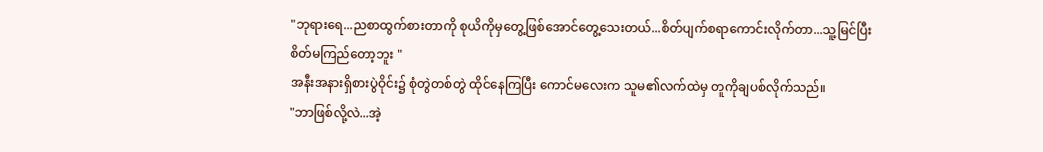"ဘုရားရေ...ညစာထွက်စားတာကို စုယိကိုမှတွေ့ဖြစ်အောင်တွေ့သေးတယ်...စိတ်ပျက်စရာကောင်းလိုက်တာ...သူ့မြင်ပြီး စိတ်မကြည်တော့ဘူး "
အနီးအနားရှိစားပွဲဝိုင်း၌ စုံတွဲတစ်တွဲ ထိုင်နေကြပြီး ကောင်မလေးက သူမ၏လက်ထဲမှ တူကိုချပစ်လိုက်သည်။
"ဘာဖြစ်လို့လဲ...အဲ့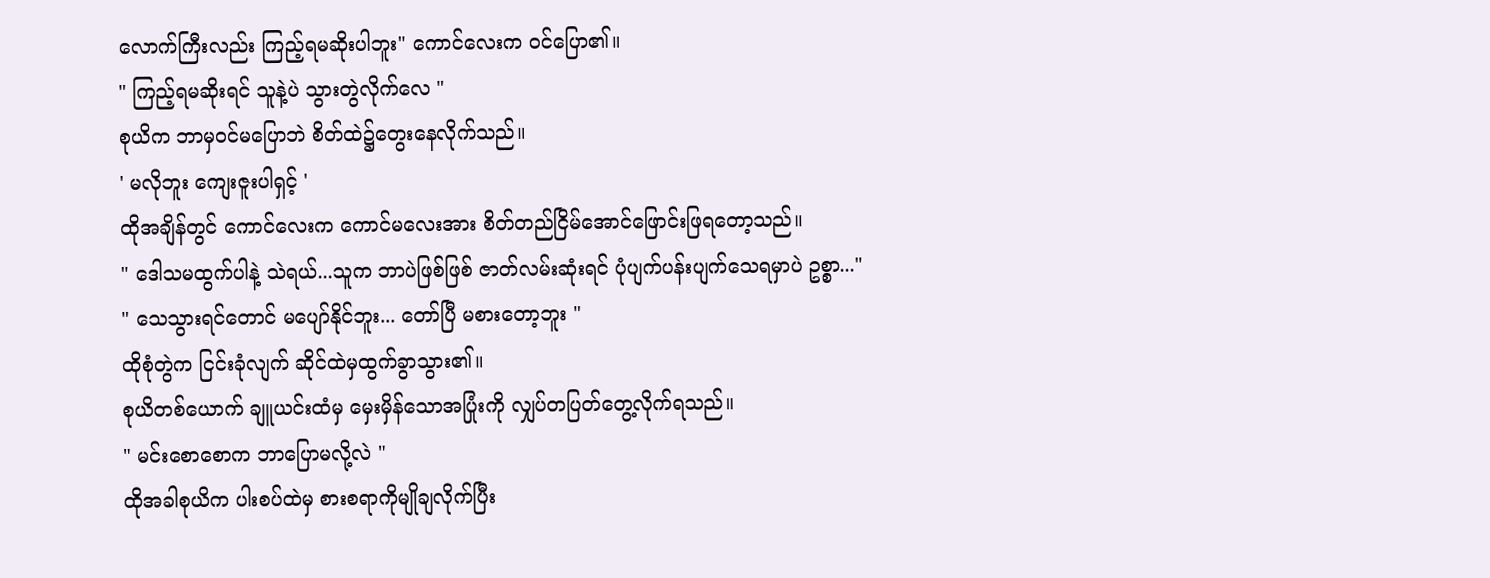လောက်ကြီးလည်း ကြည့်ရမဆိုးပါဘူး" ကောင်လေးက ဝင်ပြော၏။
" ကြည့်ရမဆိုးရင် သူနဲ့ပဲ သွားတွဲလိုက်လေ "
စုယိက ဘာမှဝင်မပြောဘဲ စိတ်ထဲ၌တွေးနေလိုက်သည်။
' မလိုဘူး ကျေးဇူးပါရှင့် '
ထိုအချိန်တွင် ကောင်လေးက ကောင်မလေးအား စိတ်တည်ငြိမ်အောင်ဖြောင်းဖြရတော့သည်။
" ဒေါသမထွက်ပါနဲ့ သဲရယ်...သူက ဘာပဲဖြစ်ဖြစ် ဇာတ်လမ်းဆုံးရင် ပုံပျက်ပန်းပျက်သေရမှာပဲ ဥစ္စာ..."
" သေသွားရင်တောင် မပျော်နိုင်ဘူး... တော်ပြီ မစားတော့ဘူး "
ထိုစုံတွဲက ငြင်းခုံလျက် ဆိုင်ထဲမှထွက်ခွာသွား၏။
စုယိတစ်ယောက် ချူယင်းထံမှ မှေးမှိန်သောအပြုံးကို လျှပ်တပြတ်တွေ့လိုက်ရသည်။
" မင်းစောစောက ဘာပြောမလို့လဲ "
ထိုအခါစုယိက ပါးစပ်ထဲမှ စားစရာကိုမျိုချလိုက်ပြီး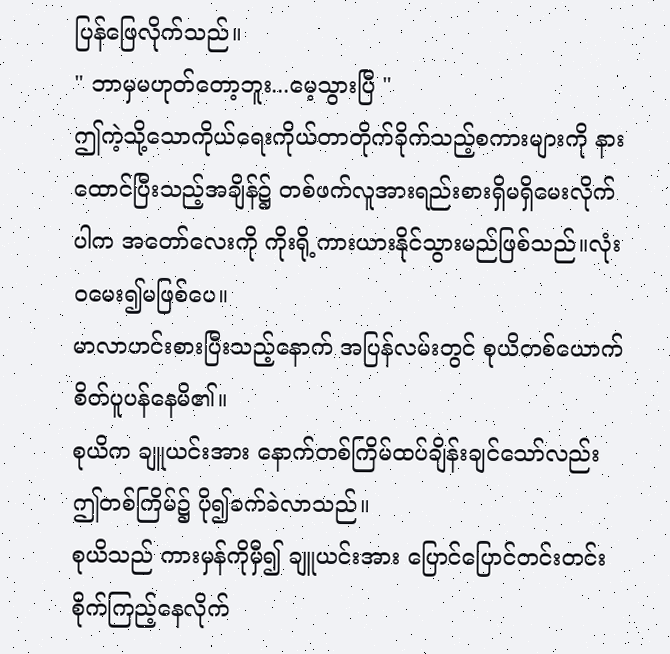ပြန်ဖြေလိုက်သည်။
" ဘာမှမဟုတ်တော့ဘူး...မေ့သွားပြီ "
ဤကဲ့သို့သောကိုယ်ရေးကိုယ်တာတိုက်ခိုက်သည့်စကားများကို နားထောင်ပြီးသည့်အချိန်၌ တစ်ဖက်လူအားရည်းစားရှိမရှိမေးလိုက်ပါက အတော်လေးကို ကိုးရို့ကားယားနိုင်သွားမည်ဖြစ်သည်။လုံးဝမေး၍မဖြစ်ပေ။
မာလာဟင်းစားပြီးသည့်နောက် အပြန်လမ်းတွင် စုယိတစ်ယောက် စိတ်ပူပန်နေမိ၏။
စုယိက ချူယင်းအား နောက်တစ်ကြိမ်ထပ်ချိန်းချင်သော်လည်း ဤတစ်ကြိမ်၌ ပို၍ခက်ခဲလာသည်။
စုယိသည် ကားမှန်ကိုမှီ၍ ချူယင်းအား ပြောင်ပြောင်တင်းတင်းစိုက်ကြည့်နေလိုက်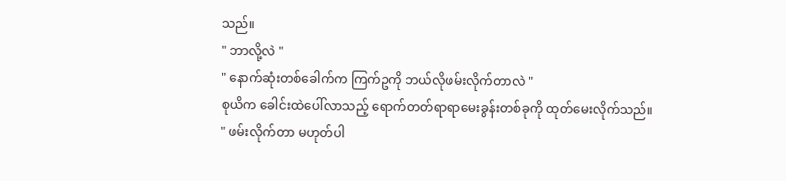သည်။
" ဘာလို့လဲ "
" နောက်ဆုံးတစ်ခေါက်က ကြက်ဥကို ဘယ်လိုဖမ်းလိုက်တာလဲ "
စုယိက ခေါင်းထဲပေါ်လာသည့် ရောက်တတ်ရာရာမေးခွန်းတစ်ခုကို ထုတ်မေးလိုက်သည်။
" ဖမ်းလိုက်တာ မဟုတ်ပါ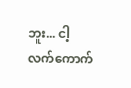ဘူး... ငါ့လက်ကောက်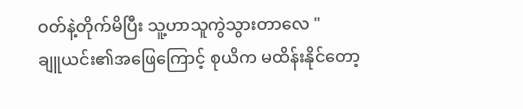ဝတ်နဲ့တိုက်မိပြီး သူ့ဟာသူကွဲသွားတာလေ "
ချူယင်း၏အဖြေကြောင့် စုယိက မထိန်းနိုင်တော့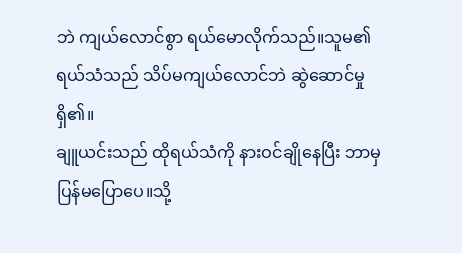ဘဲ ကျယ်လောင်စွာ ရယ်မောလိုက်သည်။သူမ၏ရယ်သံသည် သိပ်မကျယ်လောင်ဘဲ ဆွဲဆောင်မှုရှိ၏။
ချူယင်းသည် ထိုရယ်သံကို နားဝင်ချိုနေပြီး ဘာမှပြန်မပြောပေ။သို့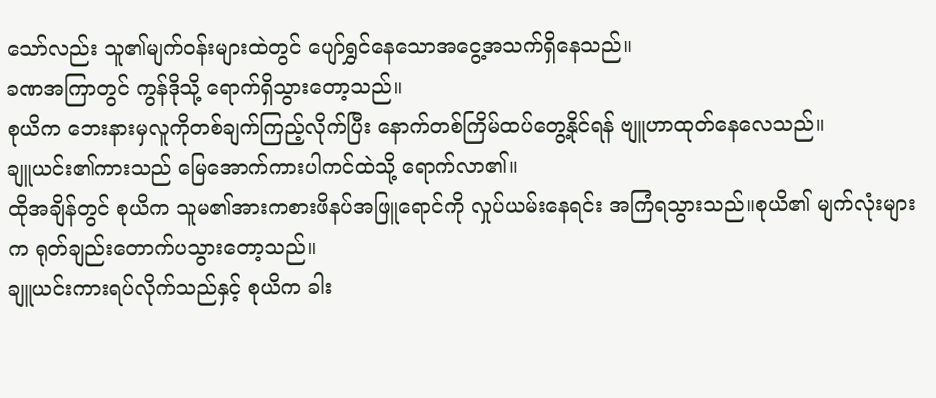သော်လည်း သူ၏မျက်ဝန်းများထဲတွင် ပျော်ရွှင်နေသောအငွေ့အသက်ရှိနေသည်။
ခဏအကြာတွင် ကွန်ဒိုသို့ ရောက်ရှိသွားတော့သည်။
စုယိက ဘေးနားမှလူကိုတစ်ချက်ကြည့်လိုက်ပြီး နောက်တစ်ကြိမ်ထပ်တွေ့နိုင်ရန် ဗျူဟာထုတ်နေလေသည်။
ချူယင်း၏ကားသည် မြေအောက်ကားပါကင်ထဲသို့ ရောက်လာ၏။
ထိုအချိန်တွင် စုယိက သူမ၏အားကစားဖိနပ်အဖြူရောင်ကို လှုပ်ယမ်းနေရင်း အကြံရသွားသည်။စုယိ၏ မျက်လုံးများက ရုတ်ချည်းတောက်ပသွားတော့သည်။
ချူယင်းကားရပ်လိုက်သည်နှင့် စုယိက ခါး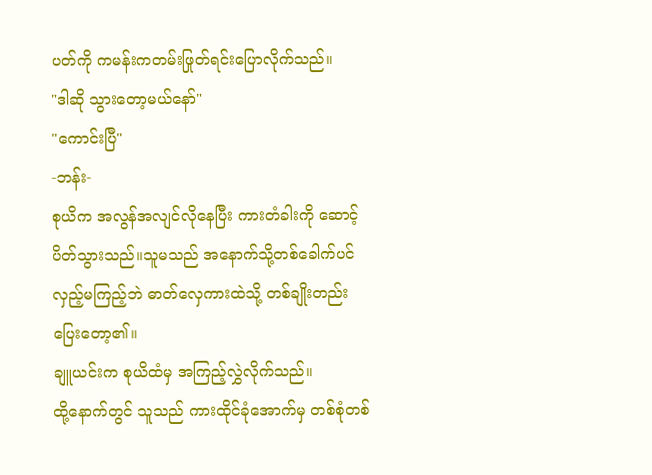ပတ်ကို ကမန်းကတမ်းဖြုတ်ရင်းပြောလိုက်သည်။
"ဒါဆို သွားတော့မယ်နော်"
"ကောင်းပြီ"
-ဘန်း-
စုယိက အလွန်အလျင်လိုနေပြီး ကားတံခါးကို ဆောင့်ပိတ်သွားသည်။သူမသည် အနောက်သို့တစ်ခေါက်ပင်လှည့်မကြည့်ဘဲ ဓာတ်လှေကားထဲသို့ တစ်ချိုးတည်းပြေးတော့၏။
ချူယင်းက စုယိထံမှ အကြည့်လွှဲလိုက်သည်။
ထို့နောက်တွင် သူသည် ကားထိုင်ခုံအောက်မှ တစ်စုံတစ်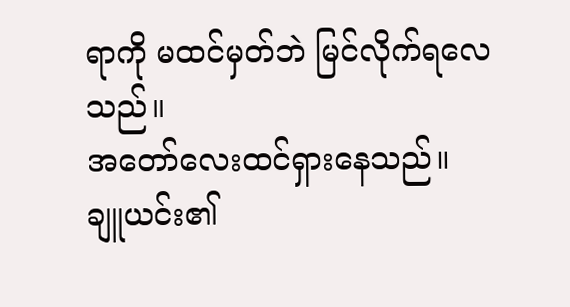ရာကို မထင်မှတ်ဘဲ မြင်လိုက်ရလေသည်။
အတော်လေးထင်ရှားနေသည်။
ချူယင်း၏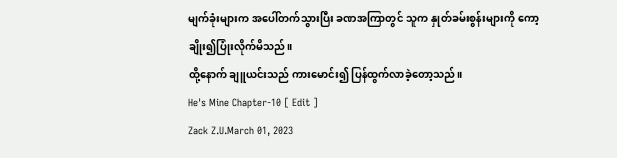မျက်ခုံးများက အပေါ်တက်သွားပြီး ခဏအကြာတွင် သူက နှုတ်ခမ်းစွန်းများကို ကော့ချိုး၍ပြုံးလိုက်မိသည်။
ထို့နောက် ချူယင်းသည် ကားမောင်း၍ ပြန်ထွက်လာခဲ့တော့သည်။
He's Mine Chapter-10 [ Edit ]
Zack Z.U.March 01, 2023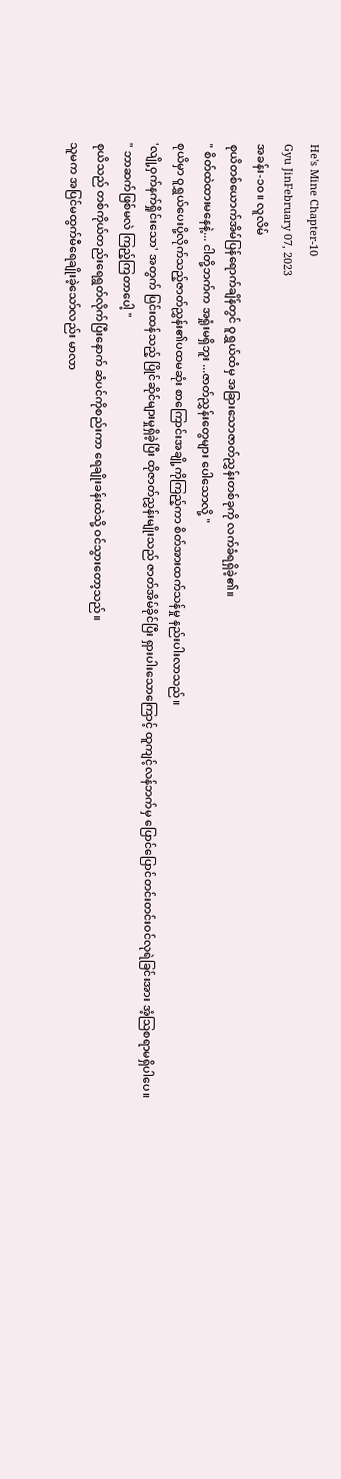He's Mine Chapter-10
Gyu JinFebruary 07, 2023
အခန်း-၁၀။ လူလိမ်
စုယိတစ်ယောက်အိမ်ပြန်ရောက်ချိန်တွင် ဝူရွှယ်ထံမှ အခြားသောဇာတ်ညွှန်းတစ်ခုကို လက်ခံရရှိခဲ့၏။
" စိတ်ထဲထားမနေနဲ့... ငါတို့ဘက်က အရှုံးမရှိဘူး ...ဇာတ်ညွှန်းတွေများ ပေါသောလို့ "
စုယိမှာ ဝူရွှယ်ပေးပို့လိုက်သည့်ဇာတ်ညွှန်း၏ပထမဆုံး စာကြောင်းအချို့ကိုကြည့်ကာ စိတ်အားထက်သန်မှု နည်းပါးလာသည်။
'လျို့ဝှက်နက်ရှိုင်းသော' အတွက် ပြင်းထန်သည့် ပြိုင်ဆိုင်များမှုရှိခဲ့ပြီး ထိုဇာတ်ညွှန်းမျိုးသည် ဇာတ်အိမ်ခိုင်ပြီး ရှားပါးသောကြောင့် ထူကျင့်လန်ဘက်မှ ပြောင်ပြောင်တင်းတင်းဝင်လုရဲခြင်းအား အံ့ဩစရာမရှိပါပေ။
" ဘာဆက်ဖြစ်မလဲ ကြည့်ကြတာပေါ့ "
စုယိသည် တစ်ကိုယ်တည်းရေရွတ်လိုက်ပြီးနောက် ဆံပင်ကိုစည်းကာ ရေချိုးခန်းထဲသို့ ဝင်သွားတော့သည်။
သူမက အပြင်မထွက်မီရေချိုးခဲ့သော်လည်း မာလာ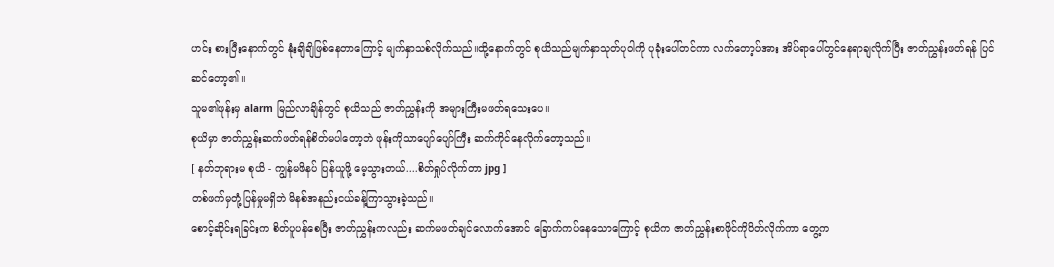ဟင်း စားပြီးနောက်တွင် နုံးချိချိဖြစ်နေတာကြောင့် မျက်နှာသစ်လိုက်သည်။ထို့နောက်တွင် စုယိသည်မျက်နှာသုတ်ပုဝါကို ပုခုံးပေါ်တင်ကာ လက်တော့ပ်အား အိပ်ရာပေါ်တွင်နေရာချလိုက်ပြီး ဇာတ်ညွှန်းဖတ်ရန် ပြင်ဆင်တော့၏။
သူမ၏ဖုန်းမှ alarm မြည်လာချိန်တွင် စုယိသည် ဇာတ်ညွှန်းကို အများကြီးမဖတ်ရသေးပေ။
စုယိမှာ ဇာတ်ညွှန်းဆက်ဖတ်ရန်စိတ်မပါတော့ဘဲ ဖုန်းကိုသာပျော်ပျော်ကြီး ဆက်ကိုင်နေလိုက်တော့သည်။
[ နတ်ဘုရားမ စုယိ - ကျွန်မဖိနပ် ပြန်ယူဖို့ မေ့သွားတယ်....စိတ်ရှုပ်လိုက်တာ jpg ]
တစ်ဖက်မှတုံ့ပြန်မှုမရှိဘဲ မိနစ်အနည်းငယ်ခန့်ကြာသွားခဲ့သည်။
စောင့်ဆိုင်းရခြင်းက စိတ်ပူပန်စေပြီး ဇာတ်ညွှန်းကလည်း ဆက်မဖတ်ချင်လောက်အောင် ခြောက်ကပ်နေသောကြောင့် စုယိက ဇာတ်ညွှန်းစာဖိုင်ကိုပိတ်လိုက်ကာ တွေ့က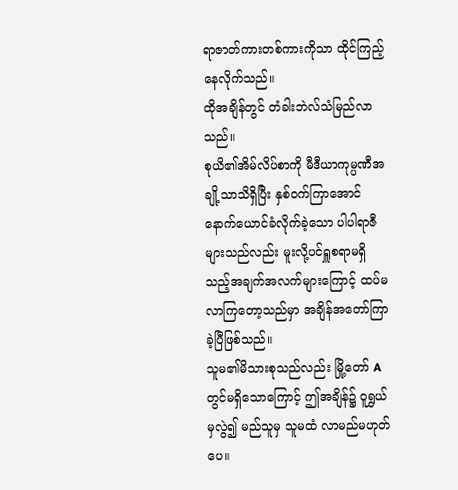ရာဇာတ်ကားတစ်ကားကိုသာ ထိုင်ကြည့်နေလိုက်သည်။
ထိုအချိန်တွင် တံခါးဘဲလ်သံမြည်လာသည်။
စုယိ၏အိမ်လိပ်စာကို မီဒီယာကုမ္ပဏီအချို့သာသိရှိပြီး နှစ်ဝက်ကြာအောင်နောက်ယောင်ခံလိုက်ခဲ့သော ပါပါရာဇီများသည်လည်း မူးလို့ပင်ရှူစရာမရှိသည့်အချက်အလက်များကြောင့် ထပ်မလာကြတော့သည်မှာ အချိန်အတော်ကြာခဲ့ပြီဖြစ်သည်။
သူမ၏မိသားစုသည်လည်း မြို့တော် A တွင်မရှိသောကြောင့် ဤအချိန်၌ ဝူရွှယ်မှလွဲ၍ မည်သူမှ သူမထံ လာမည်မဟုတ်ပေ။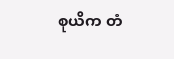စုယိက တံ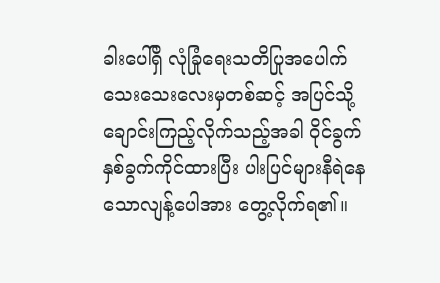ခါးပေါ်ရှိ လုံခြုံရေးသတိပြုအပေါက်သေးသေးလေးမှတစ်ဆင့် အပြင်သို့ချောင်းကြည့်လိုက်သည့်အခါ ဝိုင်ခွက်နှစ်ခွက်ကိုင်ထားပြီး ပါးပြင်များနီရဲနေသောလျန့်ပေါအား တွေ့လိုက်ရ၏။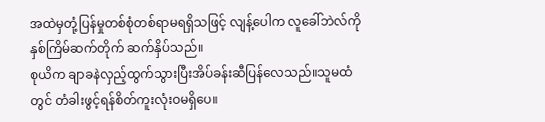အထဲမှတုံ့ပြန်မှုတစ်စုံတစ်ရာမရရှိသဖြင့် လျန့်ပေါက လူခေါ်ဘဲလ်ကို နှစ်ကြိမ်ဆက်တိုက် ဆက်နှိပ်သည်။
စုယိက ချာခနဲလှည့်ထွက်သွားပြီးအိပ်ခန်းဆီပြန်လေသည်။သူမထံတွင် တံခါးဖွင့်ရန်စိတ်ကူးလုံးဝမရှိပေ။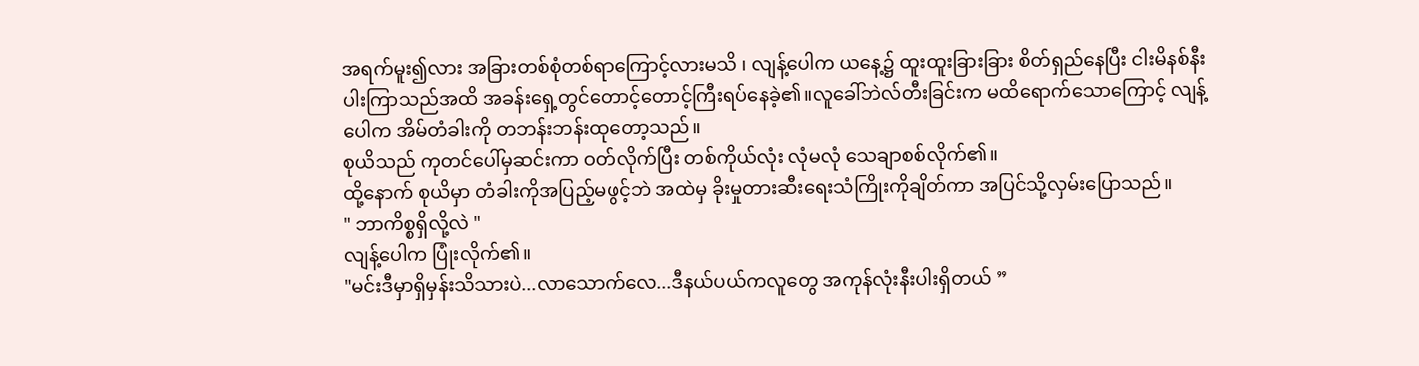အရက်မူး၍လား အခြားတစ်စုံတစ်ရာကြောင့်လားမသိ ၊ လျန့်ပေါက ယနေ့၌ ထူးထူးခြားခြား စိတ်ရှည်နေပြီး ငါးမိနစ်နီးပါးကြာသည်အထိ အခန်းရှေ့တွင်တောင့်တောင့်ကြီးရပ်နေခဲ့၏။လူခေါ်ဘဲလ်တီးခြင်းက မထိရောက်သောကြောင့် လျန့်ပေါက အိမ်တံခါးကို တဘန်းဘန်းထုတော့သည်။
စုယိသည် ကုတင်ပေါ်မှဆင်းကာ ဝတ်လိုက်ပြီး တစ်ကိုယ်လုံး လုံမလုံ သေချာစစ်လိုက်၏။
ထို့နောက် စုယိမှာ တံခါးကိုအပြည့်မဖွင့်ဘဲ အထဲမှ ခိုးမှုတားဆီးရေးသံကြိုးကိုချိတ်ကာ အပြင်သို့လှမ်းပြောသည်။
" ဘာကိစ္စရှိလို့လဲ "
လျန့်ပေါက ပြုံးလိုက်၏။
"မင်းဒီမှာရှိမှန်းသိသားပဲ...လာသောက်လေ...ဒီနယ်ပယ်ကလူတွေ အကုန်လုံးနီးပါးရှိတယ် ”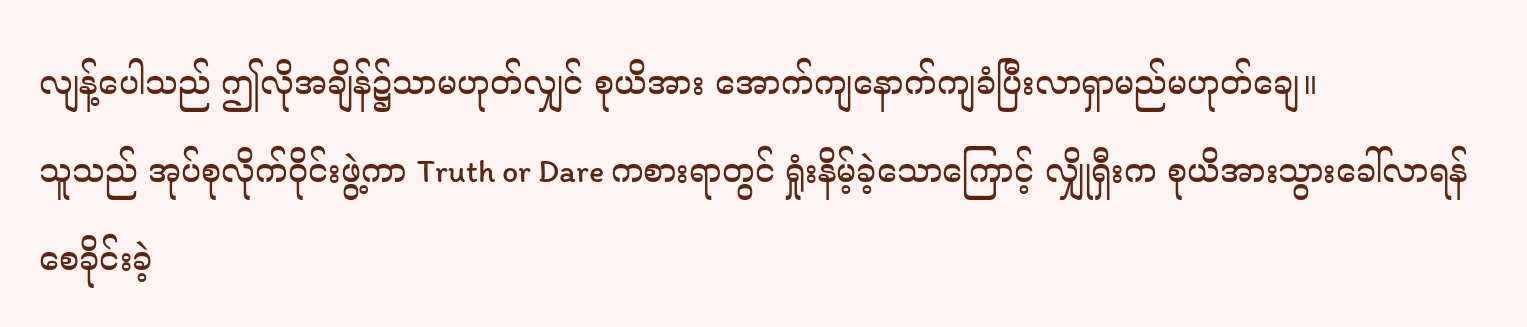လျန့်ပေါသည် ဤလိုအချိန်၌သာမဟုတ်လျှင် စုယိအား အောက်ကျနောက်ကျခံပြီးလာရှာမည်မဟုတ်ချေ။
သူသည် အုပ်စုလိုက်ဝိုင်းဖွဲ့ကာ Truth or Dare ကစားရာတွင် ရှုံးနိမ့်ခဲ့သောကြောင့် လျှိုရှီးက စုယိအားသွားခေါ်လာရန် စေခိုင်းခဲ့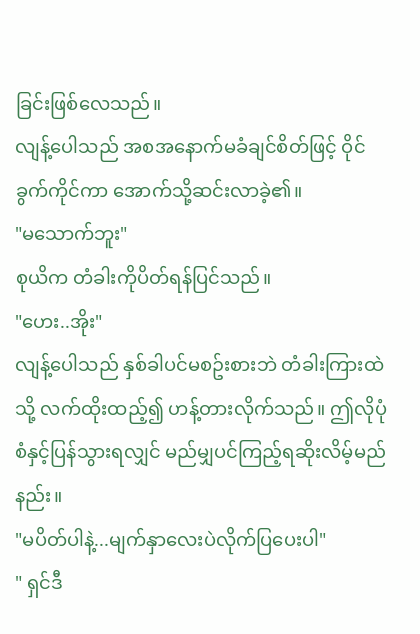ခြင်းဖြစ်လေသည်။
လျန့်ပေါသည် အစအနောက်မခံချင်စိတ်ဖြင့် ဝိုင်ခွက်ကိုင်ကာ အောက်သို့ဆင်းလာခဲ့၏။
"မသောက်ဘူး"
စုယိက တံခါးကိုပိတ်ရန်ပြင်သည်။
"ဟေး..အိုး"
လျန့်ပေါသည် နှစ်ခါပင်မစဥ်းစားဘဲ တံခါးကြားထဲသို့ လက်ထိုးထည့်၍ ဟန့်တားလိုက်သည်။ ဤလိုပုံစံနှင့်ပြန်သွားရလျှင် မည်မျှပင်ကြည့်ရဆိုးလိမ့်မည်နည်း။
"မပိတ်ပါနဲ့...မျက်နှာလေးပဲလိုက်ပြပေးပါ"
" ရှင်ဒီ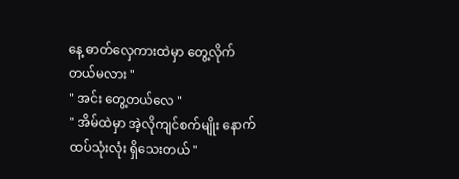နေ့ ဓာတ်လှေကားထဲမှာ တွေ့လိုက်တယ်မလား "
" အင်း တွေ့တယ်လေ "
" အိမ်ထဲမှာ အဲ့လိုကျင်စက်မျိုး နောက်ထပ်သုံးလုံး ရှိသေးတယ် "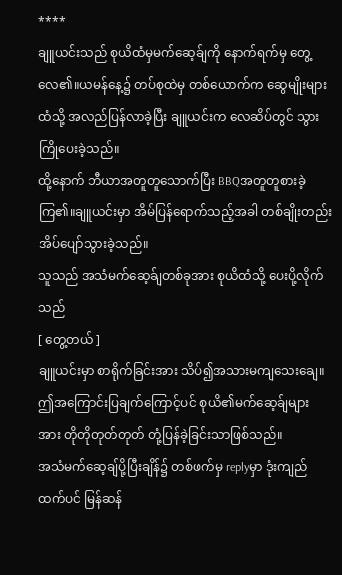****
ချူယင်းသည် စုယိထံမှမက်ဆေ့ခ်ျကို နောက်ရက်မှ တွေ့လေ၏။ယမန်နေ့၌ တပ်စုထဲမှ တစ်ယောက်က ဆွေမျိုးများထံသို့ အလည်ပြန်လာခဲ့ပြီး ချူယင်းက လေဆိပ်တွင် သွားကြိုပေးခဲ့သည်။
ထို့နောက် ဘီယာအတူတူသောက်ပြီး BBQအတူတူစားခဲ့ကြ၏။ချူယင်းမှာ အိမ်ပြန်ရောက်သည့်အခါ တစ်ချိုးတည်းအိပ်ပျော်သွားခဲ့သည်။
သူသည် အသံမက်ဆေ့ခ်ျတစ်ခုအား စုယိထံသို့ ပေးပို့လိုက်သည်
[ တွေ့တယ် ]
ချူယင်းမှာ စာရိုက်ခြင်းအား သိပ်၍အသားမကျသေးချေ။ ဤအကြောင်းပြချက်ကြောင့်ပင် စုယိ၏မက်ဆေ့ခ်ျများ အား တိုတိုတုတ်တုတ် တုံ့ပြန်ခဲ့ခြင်းသာဖြစ်သည်။
အသံမက်ဆေ့ချ်ပို့ပြီးချိန်၌ တစ်ဖက်မှ replyမှာ ဒုံးကျည်ထက်ပင် မြန်ဆန်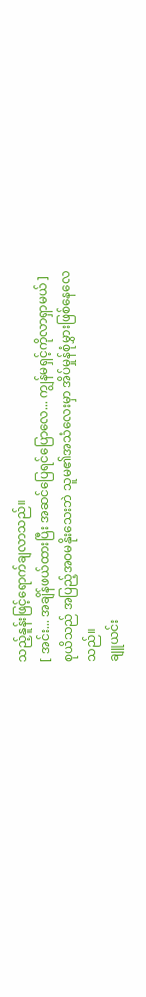သည့်နူန်းဖြင့်ရောက်ချလာသည်။
[ အင်း... အချိန်ဖယ်ထားပြီး အဆင်ပြေရင်ပြောလေ... ကျွန်မရှင့်ကိုလာရှာမယ် ]
စုယိသည် အပြည့်အဝမနိုးသေးဘဲ သူမ၏အသံလေးမှာ အိပ်မှုန်စုံမွှားဖြစ်နေလေသည်။
ချူယင်း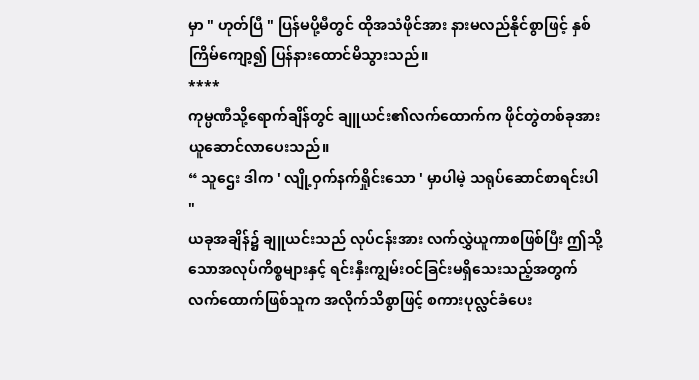မှာ " ဟုတ်ပြီ " ပြန်မပို့မီတွင် ထိုအသံဖိုင်အား နားမလည်နိုင်စွာဖြင့် နှစ်ကြိမ်ကျော့၍ ပြန်နားထောင်မိသွားသည်။
****
ကုမ္ပဏီသို့ရောက်ချိန်တွင် ချူယင်း၏လက်ထောက်က ဖိုင်တွဲတစ်ခုအား ယူဆောင်လာပေးသည်။
“ သူဌေး ဒါက ' လျို့ဝှက်နက်ရှိုင်းသော ' မှာပါမဲ့ သရုပ်ဆောင်စာရင်းပါ "
ယခုအချိန်၌ ချူယင်းသည် လုပ်ငန်းအား လက်လွှဲယူကာစဖြစ်ပြီး ဤသို့သောအလုပ်ကိစ္စများနှင့် ရင်းနှီးကျွမ်းဝင်ခြင်းမရှိသေးသည့်အတွက် လက်ထောက်ဖြစ်သူက အလိုက်သိစွာဖြင့် စကားပုလ္လင်ခံပေး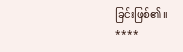ခြင်းဖြစ်၏။
****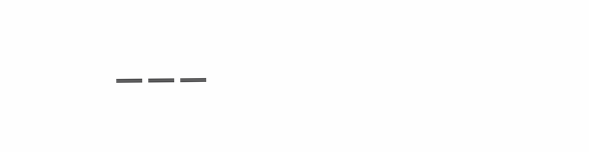___